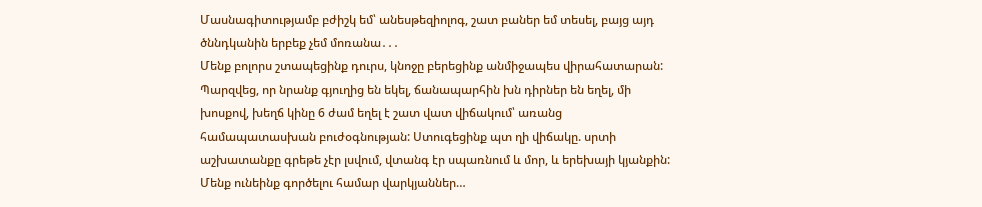Մասնագիտությամբ բժիշկ եմ՝ անեսթեզիոլոգ, շատ բաներ եմ տեսել, բայց այդ ծննդկանին երբեք չեմ մոռանա․․․
Մենք բոլորս շտապեցինք դուրս, կնոջը բերեցինք անմիջապես վիրահատարան: Պարզվեց, որ նրանք գյուղից են եկել, ճանապարհին խն դիրներ են եղել, մի խոսքով, խեղճ կինը 6 ժամ եղել է շատ վատ վիճակում՝ առանց համապատասխան բուժօգնության: Ստուգեցինք պտ ղի վիճակը. սրտի աշխատանքը գրեթե չէր լսվում, վտանգ էր սպառնում և մոր, և երեխայի կյանքին: Մենք ունեինք գործելու համար վարկյաններ…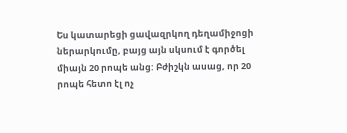Ես կատարեցի ցավազրկող դեղամիջոցի ներարկումը, բայց այն սկսում է գործել միայն 20 րոպե անց: Բժիշկն ասաց, որ 20 րոպե հետո էլ ոչ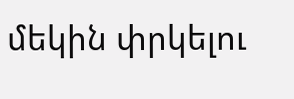մեկին փրկելու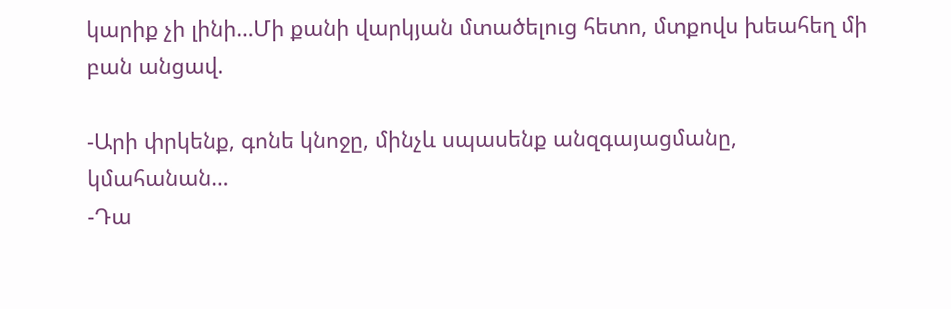կարիք չի լինի…Մի քանի վարկյան մտածելուց հետո, մտքովս խեահեղ մի բան անցավ.

-Արի փրկենք, գոնե կնոջը, մինչև սպասենք անզգայացմանը, կմահանան…
-Դա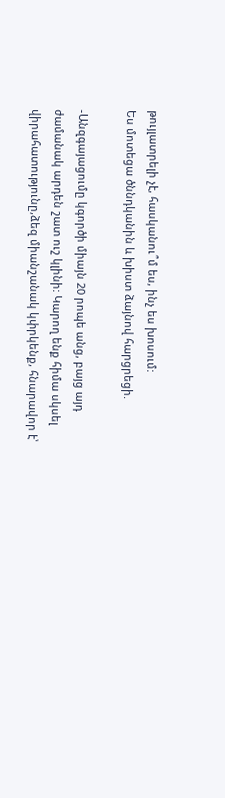թույլատրելի չէ, հասկանու՞մ ես, ինչ ես խոսում:
Ես մոտեցա ծննդկանին և խիստ ձայնով հարցրեցի.

-Անզգայացումը կգործի միայն 20 րոպե անց, բայց այդ ժամանակ արդեն շատ ուշ կլինի: Կարող ենք հիմա սկսել վիրահատությունը,ձեզ միանշանակ կփրկենք, հնարավոր է՝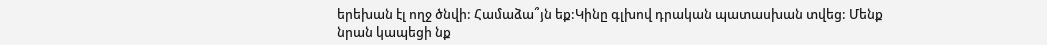երեխան էլ ողջ ծնվի: Համաձա՞յն եք:Կինը գլխով դրական պատասխան տվեց: Մենք նրան կապեցի նք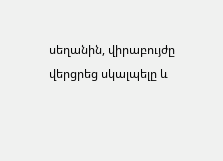սեղանին, վիրաբույժը վերցրեց սկալպելը և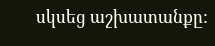սկսեց աշխատանքը: